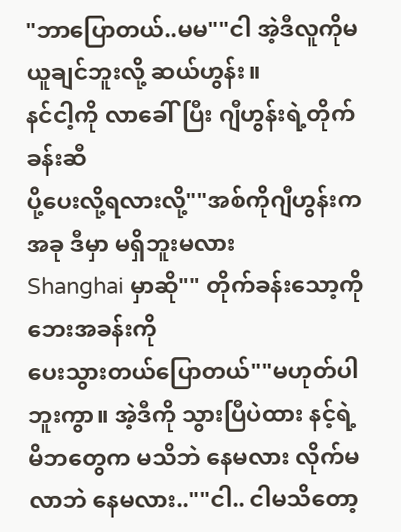"ဘာပြောတယ်..မမ""ငါ အဲ့ဒီလူကိုမယူချင်ဘူးလို့ ဆယ်ဟွန်း။
နင်ငါ့ကို လာခေါ်ပြီး ဂျီဟွန်းရဲ့တိုက်ခန်းဆီ
ပို့ပေးလို့ရလားလို့""အစ်ကိုဂျီဟွန်းက အခု ဒီမှာ မရှိဘူးမလား
Shanghai မှာဆို"" တိုက်ခန်းသော့ကို ဘေးအခန်းကို
ပေးသွားတယ်ပြောတယ်""မဟုတ်ပါဘူးကွာ။ အဲ့ဒီကို သွားပြီပဲထား နင့်ရဲ့
မိဘတွေက မသိဘဲ နေမလား လိုက်မလာဘဲ နေမလား..""ငါ.. ငါမသိတော့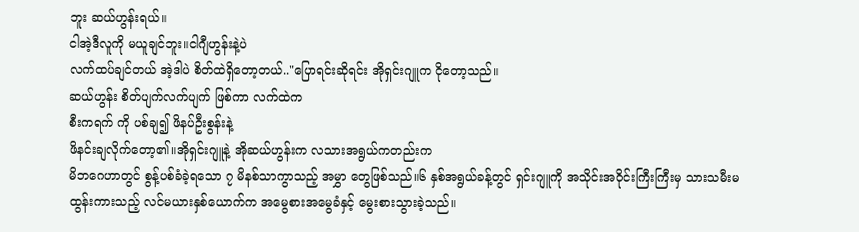ဘူး ဆယ်ဟွန်းရယ်။
ငါအဲ့ဒီလူကို မယူချင်ဘူး။ငါဂျီဟွန်းနဲ့ပဲ
လက်ထပ်ချင်တယ် အဲ့ဒါပဲ စိတ်ထဲရှိတော့တယ်.."ပြောရင်းဆိုရင်း အိုရှင်းဂျူက ငိုတော့သည်။
ဆယ်ဟွန်း စိတ်ပျက်လက်ပျက် ဖြစ်ကာ လက်ထဲက
စီးကရက် ကို ပစ်ချ၍ ဖိနပ်ဦးစွန်းနဲ့
ဖိနင်းချလိုက်တော့၏။အိုရှင်းဂျူနဲ့ အိုဆယ်ဟွန်းက လသားအရွယ်ကတည်းက
မိဘဂေဟာတွင် စွန့်ပစ်ခံခဲ့ရသော ၇ မိနစ်သာကွာသည့် အမွှာ တွေဖြစ်သည်။၆ နှစ်အရွယ်ခန့်တွင် ရှင်းဂျူကို အသိုင်းအဝိုင်းကြီးကြီးမှ သားသမီးမထွန်းကားသည့် လင်မယားနှစ်ယောက်က အမွေစားအမွေခံနှင့် မွေးစားသွားခဲ့သည်။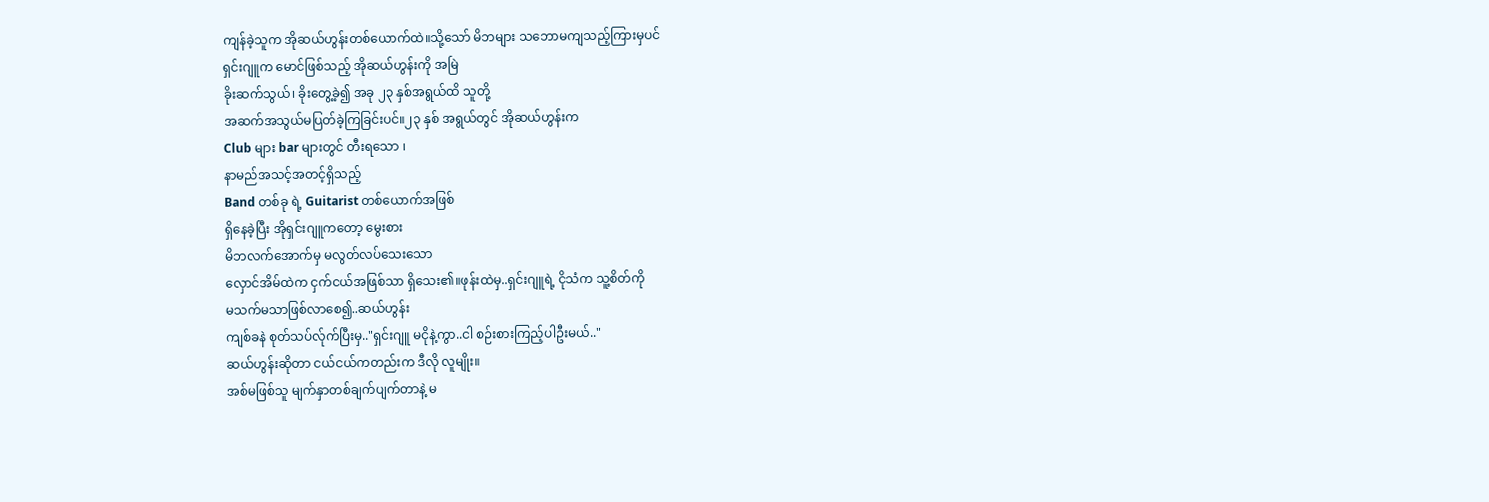ကျန်ခဲ့သူက အိုဆယ်ဟွန်းတစ်ယောက်ထဲ။သို့သော် မိဘများ သဘောမကျသည့်ကြားမှပင်
ရှင်းဂျူက မောင်ဖြစ်သည့် အိုဆယ်ဟွန်းကို အမြဲ
ခိုးဆက်သွယ်၊ ခိုးတွေ့ခဲ့၍ အခု ၂၃ နှစ်အရွယ်ထိ သူတို့
အဆက်အသွယ်မပြတ်ခဲ့ကြခြင်းပင်။၂၃ နှစ် အရွယ်တွင် အိုဆယ်ဟွန်းက
Club များ bar များတွင် တီးရသော ၊
နာမည်အသင့်အတင့်ရှိသည့်
Band တစ်ခု ရဲ့ Guitarist တစ်ယောက်အဖြစ်
ရှိနေခဲ့ပြီး အိုရှင်းဂျူကတော့ မွေးစား
မိဘလက်အောက်မှ မလွတ်လပ်သေးသော
လှောင်အိမ်ထဲက ငှက်ငယ်အဖြစ်သာ ရှိသေး၏။ဖုန်းထဲမှ..ရှင်းဂျူရဲ့ ငိုသံက သူ့စိတ်ကို
မသက်မသာဖြစ်လာစေ၍..ဆယ်ဟွန်း
ကျစ်ခနဲ စုတ်သပ်လ်ုက်ပြီးမှ.."ရှင်းဂျူ မငိုနဲ့ကွာ..ငါ စဉ်းစားကြည့်ပါဦးမယ်.."
ဆယ်ဟွန်းဆိုတာ ငယ်ငယ်ကတည်းက ဒီလို လူမျိုး။
အစ်မဖြစ်သူ မျက်နှာတစ်ချက်ပျက်တာနဲ့ မ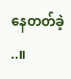နေတတ်ခဲ့ ..။